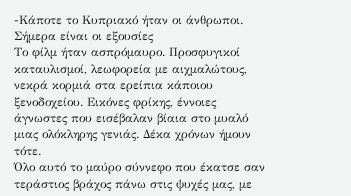-Κάποτε το Κυπριακό ήταν οι άνθρωποι. Σήμερα είναι οι εξουσίες
Το φίλμ ήταν ασπρόμαυρο. Προσφυγικοί καταυλισμοί, λεωφορεία με αιχμαλώτους, νεκρά κορμιά στα ερείπια κάποιου ξενοδοχείου. Εικόνες φρίκης, έννοιες άγνωστες που εισέβαλαν βίαια στο μυαλό μιας ολόκληρης γενιάς. Δέκα χρόνων ήμουν τότε.
Όλο αυτό το μαύρο σύννεφο που έκατσε σαν τεράστιος βράχος πάνω στις ψυχές μας, με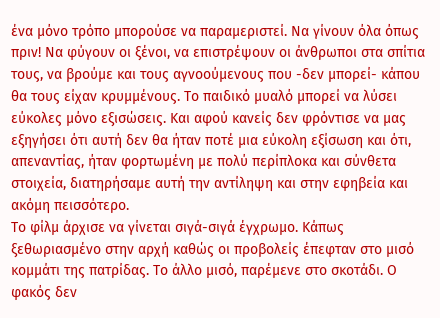ένα μόνο τρόπο μπορούσε να παραμεριστεί. Να γίνουν όλα όπως πριν! Να φύγουν οι ξένοι, να επιστρέψουν οι άνθρωποι στα σπίτια τους, να βρούμε και τους αγνοούμενους που -δεν μπορεί- κάπου θα τους είχαν κρυμμένους. Το παιδικό μυαλό μπορεί να λύσει εύκολες μόνο εξισώσεις. Και αφού κανείς δεν φρόντισε να μας εξηγήσει ότι αυτή δεν θα ήταν ποτέ μια εύκολη εξίσωση και ότι, απεναντίας, ήταν φορτωμένη με πολύ περίπλοκα και σύνθετα στοιχεία, διατηρήσαμε αυτή την αντίληψη και στην εφηβεία και ακόμη πεισσότερο.
Το φίλμ άρχισε να γίνεται σιγά-σιγά έγχρωμο. Κάπως ξεθωριασμένο στην αρχή καθώς οι προβολείς έπεφταν στο μισό κομμάτι της πατρίδας. Το άλλο μισό, παρέμενε στο σκοτάδι. Ο φακός δεν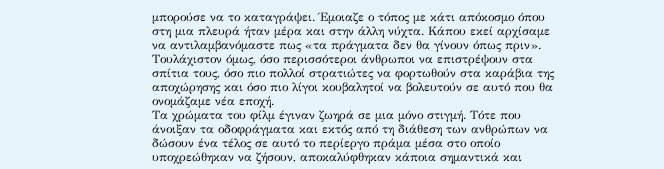μπορούσε να το καταγράψει. Έμοιαζε ο τόπος με κάτι απόκοσμο όπου στη μια πλευρά ήταν μέρα και στην άλλη νύχτα. Κάπου εκεί αρχίσαμε να αντιλαμβανόμαστε πως «τα πράγματα δεν θα γίνουν όπως πριν». Τουλάχιστον όμως, όσο περισσότεροι άνθρωποι να επιστρέψουν στα σπίτια τους, όσο πιο πολλοί στρατιώτες να φορτωθούν στα καράβια της αποχώρησης και όσο πιο λίγοι κουβαλητοί να βολευτούν σε αυτό που θα ονομάζαμε νέα εποχή.
Τα χρώματα του φίλμ έγιναν ζωηρά σε μια μόνο στιγμή. Τότε που άνοιξαν τα οδοφράγματα και εκτός από τη διάθεση των ανθρώπων να δώσουν ένα τέλος σε αυτό το περίεργο πράμα μέσα στο οποίο υποχρεώθηκαν να ζήσουν, αποκαλύφθηκαν κάποια σημαντικά και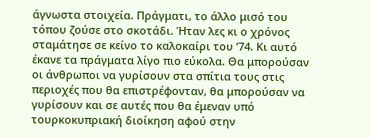άγνωστα στοιχεία. Πράγματι, το άλλο μισό του τόπου ζούσε στο σκοτάδι. Ήταν λες κι ο χρόνος σταμάτησε σε κείνο το καλοκαίρι του ’74. Κι αυτό έκανε τα πράγματα λίγο πιο εύκολα. Θα μπορούσαν οι άνθρωποι να γυρίσουν στα σπίτια τους στις περιοχές που θα επιστρέφονταν, θα μπορούσαν να γυρίσουν και σε αυτές που θα έμεναν υπό τουρκοκυπριακή διοίκηση αφού στην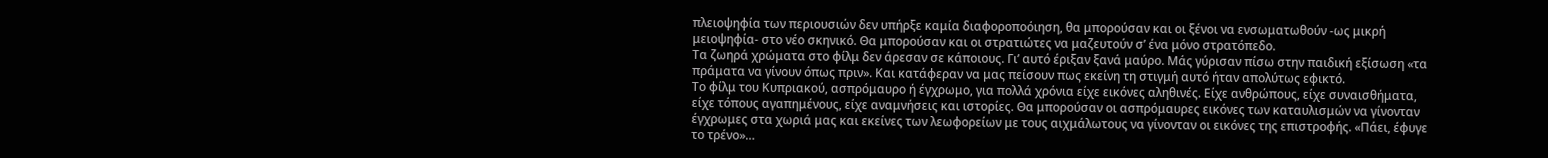πλειοψηφία των περιουσιών δεν υπήρξε καμία διαφοροποόιηση, θα μπορούσαν και οι ξένοι να ενσωματωθούν -ως μικρή μειοψηφία- στο νέο σκηνικό. Θα μπορούσαν και οι στρατιώτες να μαζευτούν σ’ ένα μόνο στρατόπεδο.
Τα ζωηρά χρώματα στο φίλμ δεν άρεσαν σε κάποιους. Γι’ αυτό έριξαν ξανά μαύρο. Μάς γύρισαν πίσω στην παιδική εξίσωση «τα πράματα να γίνουν όπως πριν». Και κατάφεραν να μας πείσουν πως εκείνη τη στιγμή αυτό ήταν απολύτως εφικτό.
Το φίλμ του Κυπριακού, ασπρόμαυρο ή έγχρωμο, για πολλά χρόνια είχε εικόνες αληθινές. Είχε ανθρώπους, είχε συναισθήματα, είχε τόπους αγαπημένους, είχε αναμνήσεις και ιστορίες. Θα μπορούσαν οι ασπρόμαυρες εικόνες των καταυλισμών να γίνονταν έγχρωμες στα χωριά μας και εκείνες των λεωφορείων με τους αιχμάλωτους να γίνονταν οι εικόνες της επιστροφής. «Πάει, έφυγε το τρένο»…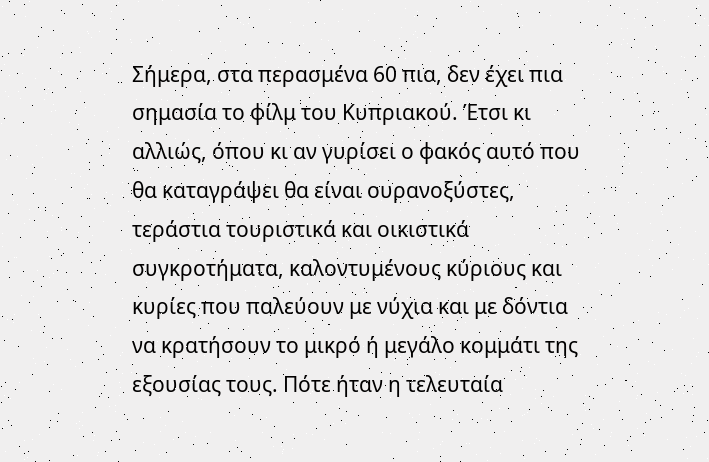Σήμερα, στα περασμένα 60 πια, δεν έχει πια σημασία το φίλμ του Κυπριακού. Έτσι κι αλλιώς, όπου κι αν γυρίσει ο φακός αυτό που θα καταγράψει θα είναι ουρανοξύστες, τεράστια τουριστικά και οικιστικά συγκροτήματα, καλοντυμένους κύριους και κυρίες που παλεύουν με νύχια και με δόντια να κρατήσουν το μικρό ή μεγάλο κομμάτι της εξουσίας τους. Πότε ήταν η τελευταία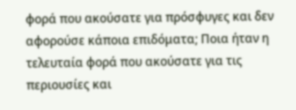φορά που ακούσατε για πρόσφυγες και δεν αφορούσε κάποια επιδόματα; Ποια ήταν η τελευταία φορά που ακούσατε για τις περιουσίες και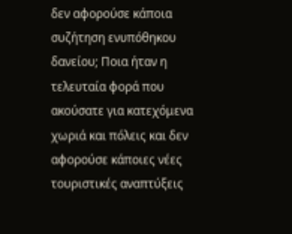δεν αφορούσε κάποια συζήτηση ενυπόθηκου δανείου; Ποια ήταν η τελευταία φορά που ακούσατε για κατεχόμενα χωριά και πόλεις και δεν αφορούσε κάποιες νέες τουριστικές αναπτύξεις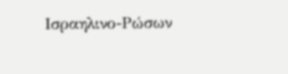Ισραηλινο-Ρώσων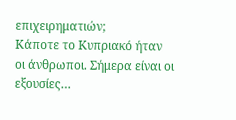επιχειρηματιών;
Κάποτε το Κυπριακό ήταν οι άνθρωποι. Σήμερα είναι οι εξουσίες…